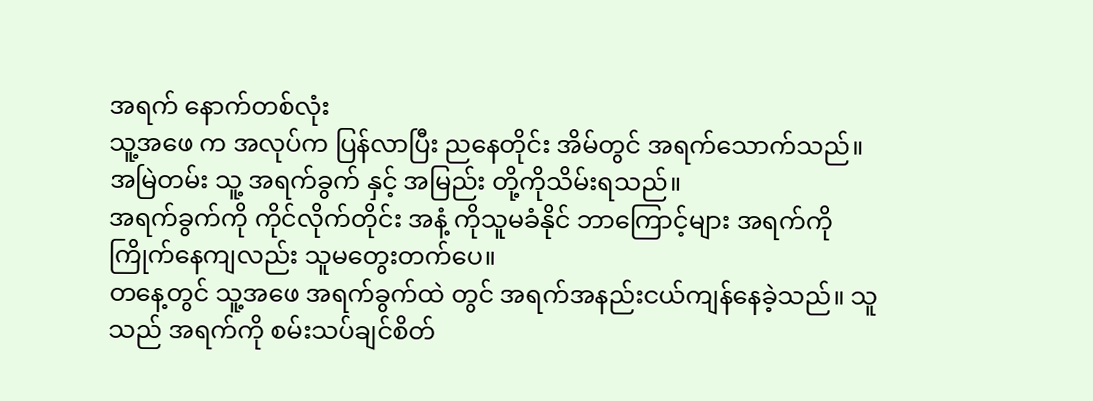အရက် နောက်တစ်လုံး
သူ့အဖေ က အလုပ်က ပြန်လာပြီး ညနေတိုင်း အိမ်တွင် အရက်သောက်သည်။ အမြဲတမ်း သူ့ အရက်ခွက် နှင့် အမြည်း တို့ကိုသိမ်းရသည်။
အရက်ခွက်ကို ကိုင်လိုက်တိုင်း အနံ့ ကိုသူမခံနိုင် ဘာကြောင့်များ အရက်ကို ကြိုက်နေကျလည်း သူမတွေးတက်ပေ။
တနေ့တွင် သူ့အဖေ အရက်ခွက်ထဲ တွင် အရက်အနည်းငယ်ကျန်နေခဲ့သည်။ သူသည် အရက်ကို စမ်းသပ်ချင်စိတ်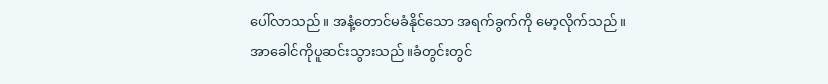ပေါ်လာသည်။ အနံ့တောင်မခံနိုင်သော အရက်ခွက်ကို မော့လိုက်သည်။
အာခေါင်ကိုပူဆင်းသွားသည်။ခံတွင်းတွင်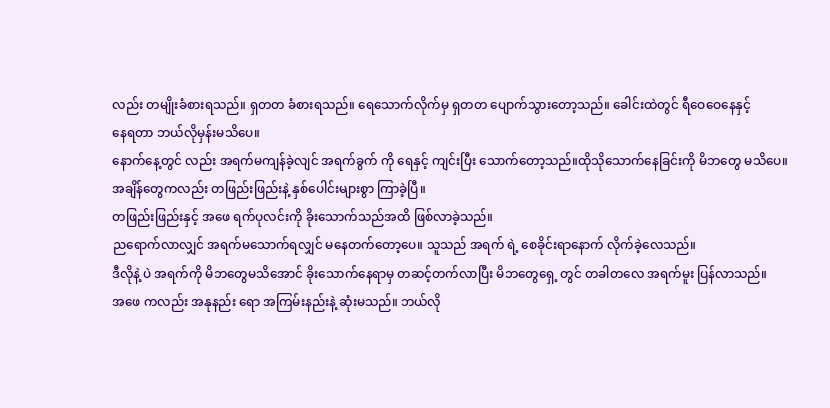လည်း တမျိုးခံစားရသည်။ ရှတတ ခံစားရသည်။ ရေသောက်လိုက်မှ ရှတတ ပျောက်သွားတော့သည်။ ခေါင်းထဲတွင် ရီဝေဝေနေနှင့်
နေရတာ ဘယ်လိုမှန်းမသိပေ။
နောက်နေ့တွင် လည်း အရက်မကျန်ခဲ့လျင် အရက်ခွက် ကို ရေနှင့် ကျင်းပြီး သောက်တော့သည်။ထိုသိုသောက်နေခြင်းကို မိဘတွေ မသိပေ။
အချိန်တွေကလည်း တဖြည်းဖြည်းနဲ့ နှစ်ပေါင်းများစွာ ကြာခဲ့ပြီ။
တဖြည်းဖြည်းနှင့် အဖေ ရက်ပုလင်းကို ခိုးသောက်သည်အထိ ဖြစ်လာခဲ့သည်။
ညရောက်လာလျှင် အရက်မသောက်ရလျှင် မနေတက်တော့ပေ။ သူသည် အရက် ရဲ့ စေခိုင်းရာနောက် လိုက်ခဲ့လေသည်။
ဒီလိုနဲ့ ပဲ အရက်ကို မိဘတွေမသိအောင် ခိုးသောက်နေရာမှ တဆင့်တက်လာပြီး မိဘတွေရှေ့ တွင် တခါတလေ အရက်မူး ပြန်လာသည်။
အဖေ ကလည်း အနုနည်း ရော အကြမ်းနည်းနဲ့ ဆုံးမသည်။ ဘယ်လို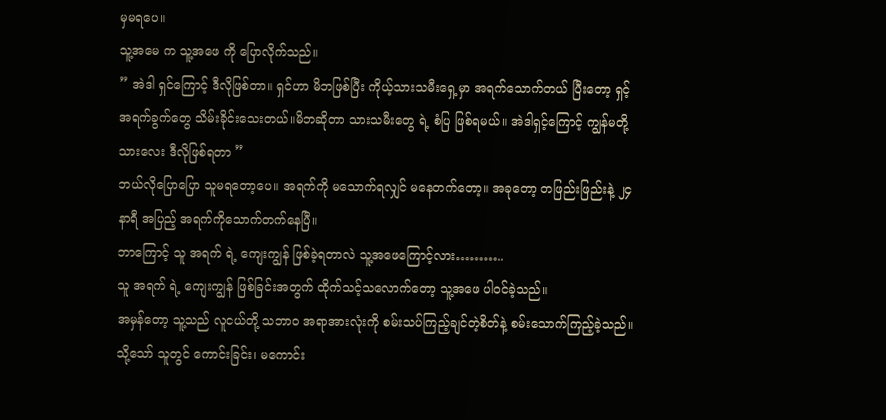မှမရပေ။
သူ့အမေ က သူ့အဖေ ကို ပြောလိုက်သည်။
” အဲဒါ ရှင်ကြောင့် ဒီလိုဖြစ်တာ။ ရှင်ဟာ မိဘဖြစ်ပြီး ကိုယ့်သားသမီးရှေ့မှာ အရက်သောက်တယ် ပြီးတော့ ရှင့်အရက်ခွက်တွေ သိမ်းခိုင်းသေးတယ်။မိဘဆိုတာ သားသမီးတွေ ရဲ့ စံပြ ဖြစ်ရမယ်။ အဲဒါရှင့်ကြောင့် ကျွန်မတို့သားလေး ဒီလိုဖြစ်ရတာ ”
ဘယ်လိုပြောပြော သူမရတော့ပေ။ အရက်ကို မသောက်ရလျှင် မနေတက်တော့။ အခုတော့ တဖြည်းဖြည်းနဲ့ ၂၄ နာရီ အပြည့် အရက်ကိုသောက်တက်နေပြီ။
ဘာကြောင့် သူ အရက် ရဲ့ ကျေးကျွန် ဖြစ်ခဲ့ရတာလဲ သူ့အဖေကြောင့်လား………..
သူ အရက် ရဲ့ ကျေးကျွန် ဖြစ်ခြင်းအတွက် ထိုက်သင့်သလောက်တော့ သူ့အဖေ ပါဝင်ခဲ့သည်။
အမှန်တော့ သူ့သည် လူငယ်တို့ သဘာဝ အရာအားလုံးကို စမ်းသပ်ကြည့်ချင်တဲ့စိတ်နဲ့ စမ်းသောက်ကြည့်ခဲ့သည်။
သို့သော် သူတွင် ကောင်းခြင်း၊ မကောင်း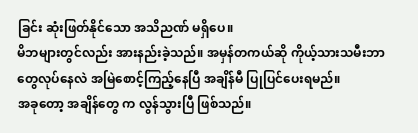ခြင်း ဆုံးဖြတ်နိုင်သော အသိညဏ် မရှိပေ။
မိဘများတွင်လည်း အားနည်းခဲ့သည်။ အမှန်တကယ်ဆို ကိုယ့်သားသမီးဘာတွေလုပ်နေလဲ အမြဲစောင့်ကြည့်နေပြီ အချိန်မီ ပြုပြင်ပေးရမည်။
အခုတော့ အချိန်တွေ က လွန်သွားပြီ ဖြစ်သည်။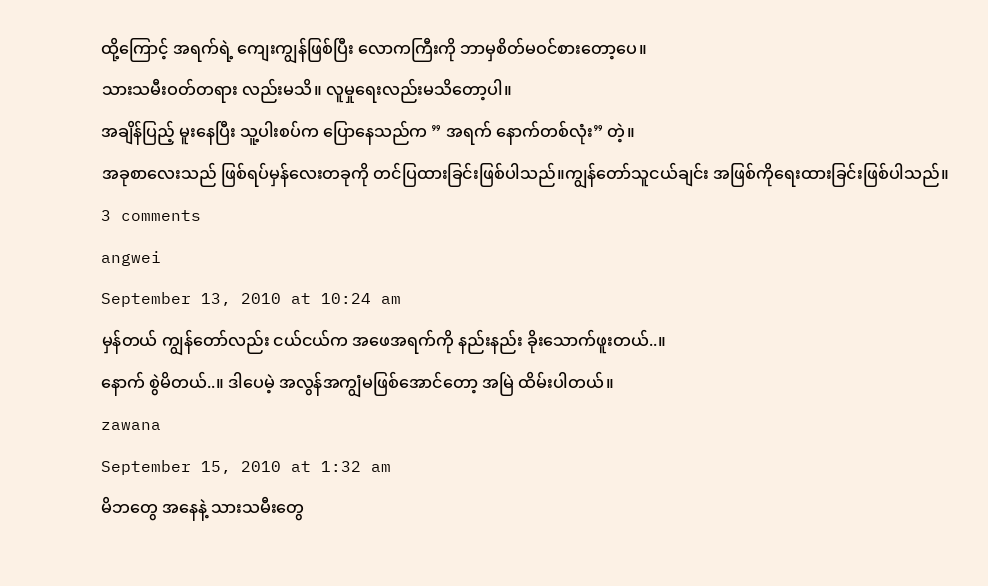ထို့ကြောင့် အရက်ရဲ့ ကျေးကျွန်ဖြစ်ပြီး လောကကြီးကို ဘာမှစိတ်မဝင်စားတော့ပေ။
သားသမီးဝတ်တရား လည်းမသိ။ လူမှုရေးလည်းမသိတော့ပါ။
အချိန်ပြည့် မူးနေပြီး သူ့ပါးစပ်က ပြောနေသည်က ” အရက် နောက်တစ်လုံး” တဲ့။
အခုစာလေးသည် ဖြစ်ရပ်မှန်လေးတခုကို တင်ပြထားခြင်းဖြစ်ပါသည်။ကျွန်တော်သူငယ်ချင်း အဖြစ်ကိုရေးထားခြင်းဖြစ်ပါသည်။
3 comments
angwei
September 13, 2010 at 10:24 am
မှန်တယ် ကျွန်တော်လည်း ငယ်ငယ်က အဖေအရက်ကို နည်းနည်း ခိုးသောက်ဖူးတယ်..။
နောက် စွဲမိတယ်..။ ဒါပေမဲ့ အလွန်အကျွံမဖြစ်အောင်တော့ အမြဲ ထိမ်းပါတယ်။
zawana
September 15, 2010 at 1:32 am
မိဘတွေ အနေနဲ့ သားသမီးတွေ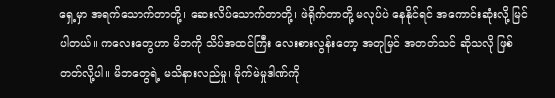ရှေ့မှာ အရက်သောက်တာတို့၊ ဆေးလိပ်သောက်တာတို့၊ ဖဲရိုက်တာတို့ မလုပ်ပဲ နေနိုင်ရင် အကောင်းဆုံးလို့ မြင်ပါတယ်။ ကလေးတွေဟာ မိဘကို သိပ်အထင်ကြီး လေးစားလွန်းတော့ အတုမြင် အတတ်သင် ဆိုသလို ဖြစ်တတ်လို့ပါ။ မိဘတွေရဲ့ မသိနားလည်မှု၊ မိုက်မဲမှုဒါဏ်ကို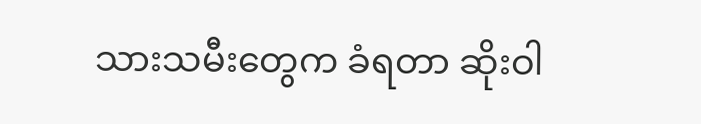သားသမီးတွေက ခံရတာ ဆိုးဝါ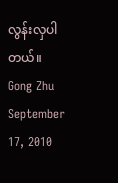လွန်းလှပါတယ်။
Gong Zhu
September 17, 2010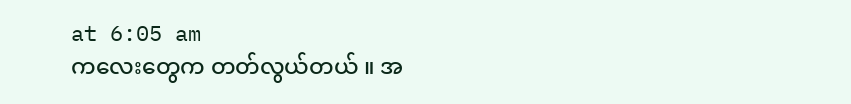at 6:05 am
ကလေးတွေက တတ်လွယ်တယ် ။ အ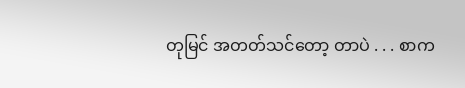တုမြင် အတတ်သင်တော့ တာပဲ . . . စာက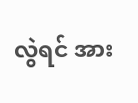လွဲရင် အား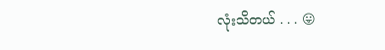လုံးသိတယ် . . . 😛